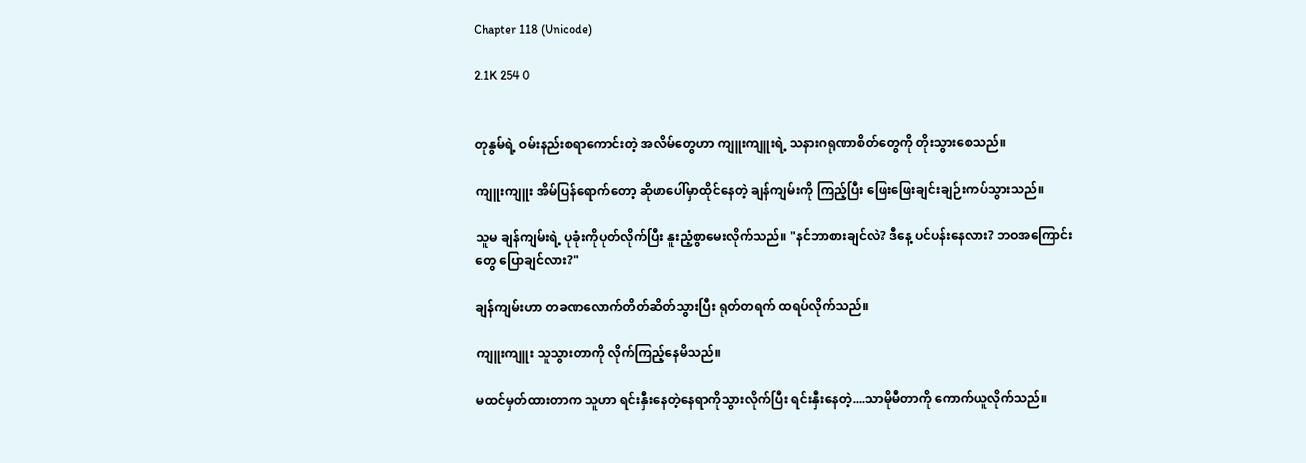Chapter 118 (Unicode)

2.1K 254 0


တုနွမ်ရဲ့ ဝမ်းနည်းစရာကောင်းတဲ့ အလိမ်တွေဟာ ကျူးကျူးရဲ့ သနားဂရုဏာစိတ်တွေကို တိုးသွားစေသည်။

ကျူးကျူး အိမ်ပြန်ရောက်တော့ ဆိုဖာပေါ်မှာထိုင်နေတဲ့ ချန်ကျမ်းကို ကြည့်ပြီး ဖြေးဖြေးချင်းချဉ်းကပ်သွားသည်။

သူမ ချန်ကျမ်းရဲ့ ပုခုံးကိုပုတ်လိုက်ပြီး နူးညံ့စွာမေးလိုက်သည်။ "နင်ဘာစားချင်လဲ? ဒီနေ့ ပင်ပန်းနေလား? ဘဝအကြောင်းတွေ ပြောချင်လား?"

ချန်ကျမ်းဟာ တခဏလောက်တိတ်ဆိတ်သွားပြီး ရုတ်တရက် ထရပ်လိုက်သည်။

ကျူးကျူး သူသွားတာကို လိုက်ကြည့်နေမိသည်။

မထင်မှတ်ထားတာက သူဟာ ရင်းနှီးနေတဲ့နေရာကိုသွားလိုက်ပြီး ရင်းနှီးနေတဲ့....သာမိုမီတာကို ကောက်ယူလိုက်သည်။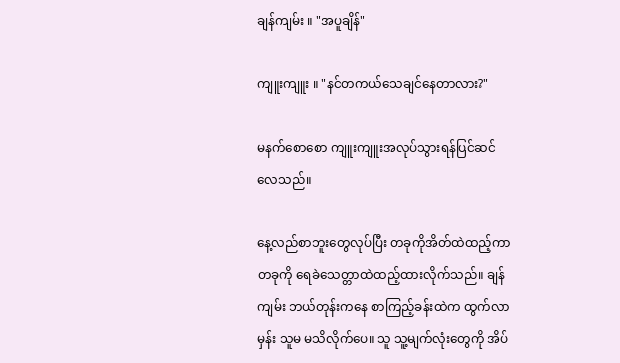ချန်ကျမ်း ။ "အပူချိန်"

ကျူးကျူး ။ "နင်တကယ်သေချင်နေတာလား?"

မနက်စောစော ကျူးကျူးအလုပ်သွားရန်ပြင်ဆင်လေသည်။

နေ့လည်စာဘူးတွေလုပ်ပြီး တခုကိုအိတ်ထဲထည့်ကာ တခုကို ရေခဲသေတ္တာထဲထည့်ထားလိုက်သည်။ ချန်ကျမ်း ဘယ်တုန်းကနေ စာကြည့်ခန်းထဲက ထွက်လာမှန်း သူမ မသိလိုက်ပေ။ သူ သူ့မျက်လုံးတွေကို အိပ်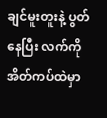ချင်မူးတူးနဲ့ ပွတ်နေပြီး လက်ကို အိတ်ကပ်ထဲမှာ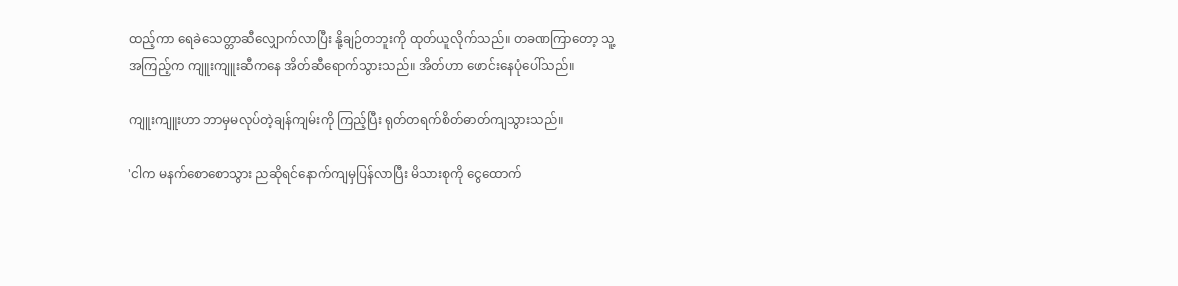ထည့်ကာ ရေခဲသေတ္တာဆီလျှောက်လာပြီး နို့ချဉ်တဘူးကို ထုတ်ယူလိုက်သည်။ တခဏကြာတော့ သူ့အကြည့်က ကျူးကျူးဆီကနေ အိတ်ဆီရောက်သွားသည်။ အိတ်ဟာ ဖောင်းနေပုံပေါ်သည်။

ကျူးကျူးဟာ ဘာမှမလုပ်တဲ့ချန်ကျမ်းကို ကြည့်ပြီး ရုတ်တရက်စိတ်ဓာတ်ကျသွားသည်။

'ငါက မနက်စောစောသွား ညဆိုရင်နောက်ကျမှပြန်လာပြီး မိသားစုကို ငွေထောက်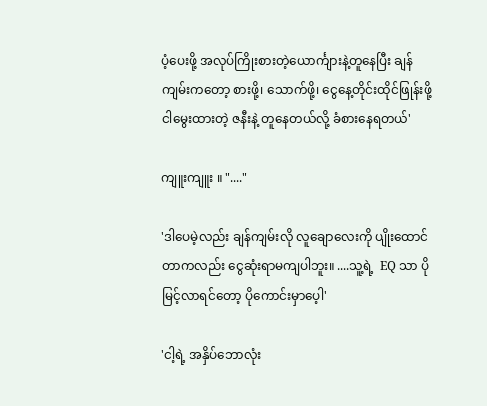ပံ့ပေးဖို့ အလုပ်ကြိုးစားတဲ့ယောင်္ကျားနဲ့တူနေပြီး ချန်ကျမ်းကတော့ စားဖို့၊ သောက်ဖို့၊ ငွေနေ့တိုင်းထိုင်ဖြုန်းဖို့ ငါမွေးထားတဲ့ ဇနီးနဲ့ တူနေတယ်လို့ ခံစားနေရတယ်'

ကျူးကျူး ။ "...."

'ဒါပေမဲ့လည်း ချန်ကျမ်းလို လူချောလေးကို ပျိုးထောင်တာကလည်း ငွေဆုံးရာမကျပါဘူး။ ....သူ့ရဲ့  EQ သာ ပိုမြင့်လာရင်တော့ ပိုကောင်းမှာပေ့ါ'

'ငါ့ရဲ့ အနှိပ်ဘောလုံး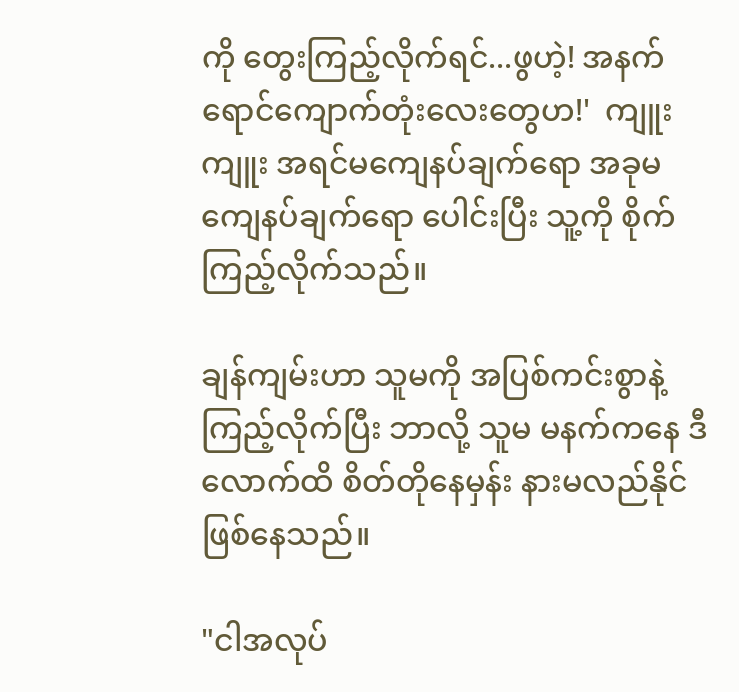ကို တွေးကြည့်လိုက်ရင်...ဖွဟဲ့! အနက်ရောင်ကျောက်တုံးလေးတွေဟ!'  ကျူးကျူး အရင်မကျေနပ်ချက်ရော အခုမကျေနပ်ချက်ရော ပေါင်းပြီး သူ့ကို စိုက်ကြည့်လိုက်သည်။

ချန်ကျမ်းဟာ သူမကို အပြစ်ကင်းစွာနဲ့ ကြည့်လိုက်ပြီး ဘာလို့ သူမ မနက်ကနေ ဒီလောက်ထိ စိတ်တိုနေမှန်း နားမလည်နိုင်ဖြစ်နေသည်။

"ငါအလုပ်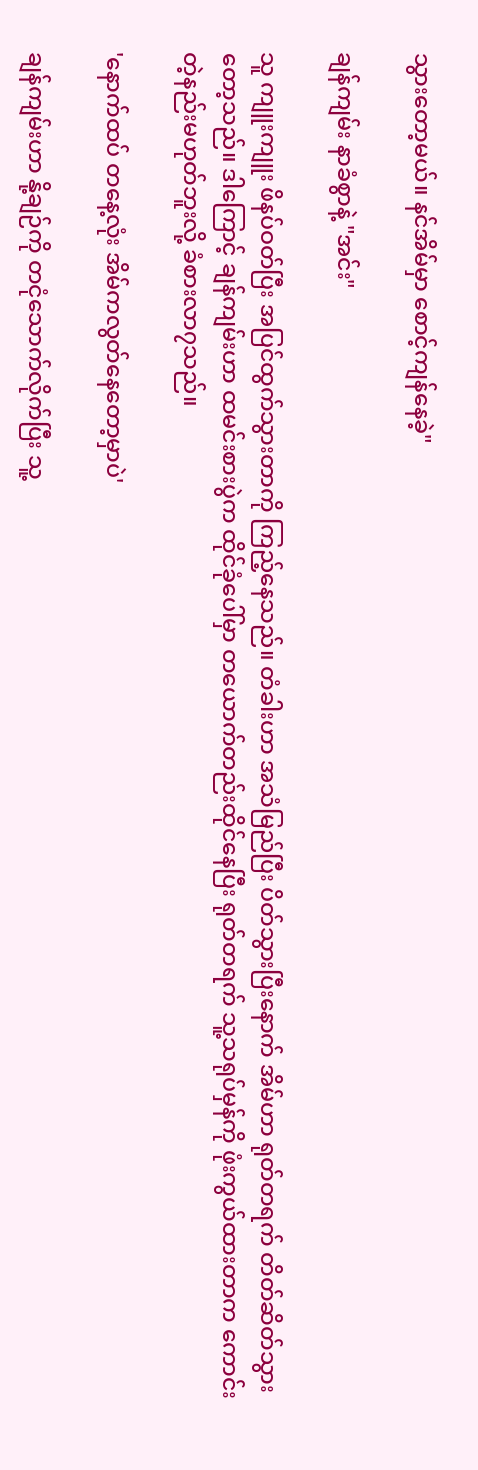သွားတော့မယ်။ နင်အိမ်မှာ စောင့်ကျန်နေခဲ့"

ချန်ကျမ်း နာခံစွာနဲ့ "အင်း"

သူ ကျူးကျူး ဖိနပ်ဝတ်ပြီး အပြင်ထွက်သွားတာကို ကြည့်နေသည်။ တံခါးဟာ အသံမြည်ပြီး ပိတ်သွားပြီးနောက် အိမ်ဟာ ရုတ်တရက် တိတ်ဆိတ်သွားတော့သည်။ ဒါကြောင့် ချန်ကျမ်းဟာ ထမင်းစားပွဲက ထိုင်ခုံပေါ်မှာ တယောက်တည်းထိုင်နေပြီး ရုတ်တရက် သူ့သရုပ်မှန်ကို ဖုံးကွယ်ထားတာက ကောင်းတဲ့နည်းမဟုတ်ဘူးလို့ ခံစားလာ၇သည်။

'နောက်ထပ် တနေ့လုံး အိမ်ကလွတ်နေတော့မှာပဲ'

ချန်ကျမ်းဟာ နို့ချဉ်ကို တငုံသောက်လိုက်ပြီး သူ့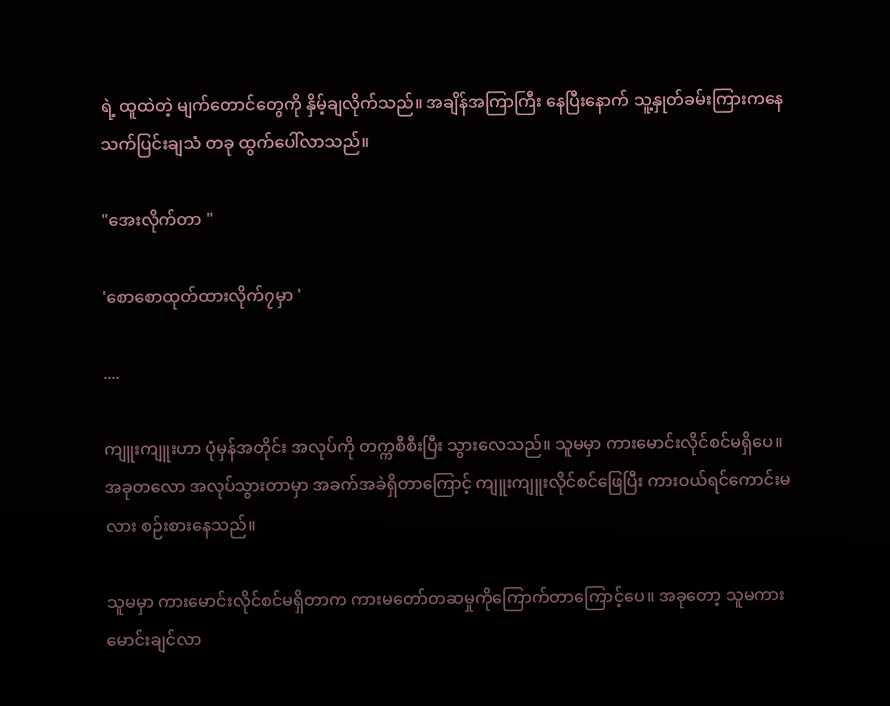ရဲ့ ထူထဲတဲ့ မျက်တောင်တွေကို နှိမ့်ချလိုက်သည်။ အချိန်အကြာကြီး နေပြီးနောက် သူ့နှုတ်ခမ်းကြားကနေ သက်ပြင်းချသံ တခု ထွက်ပေါ်လာသည်။

"အေးလိုက်တာ "

'စောစောထုတ်ထားလိုက်၇မှာ '

....

ကျူးကျူးဟာ ပုံမှန်အတိုင်း အလုပ်ကို တက္ကစီစီးပြီး သွားလေသည်။ သူမမှာ ကားမောင်းလိုင်စင်မရှိပေ။ အခုတလော အလုပ်သွားတာမှာ အခက်အခဲရှိတာကြောင့် ကျူးကျူးလိုင်စင်ဖြေပြီး ကားဝယ်ရင်ကောင်းမလား စဉ်းစားနေသည်။

သူမမှာ ကားမောင်းလိုင်စင်မရှိတာက ကားမတော်တဆမှုကိုကြောက်တာကြောင့်ပေ။ အခုတော့ သူမကားမောင်းချင်လာ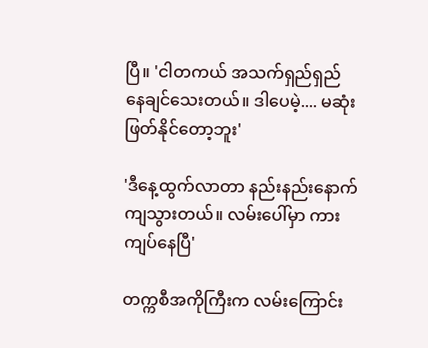ပြီ။ 'ငါတကယ် အသက်ရှည်ရှည်နေချင်သေးတယ်။ ဒါပေမဲ့.... မဆုံးဖြတ်နိုင်တော့ဘူး'

'ဒီနေ့ထွက်လာတာ နည်းနည်းနောက်ကျသွားတယ်။ လမ်းပေါ်မှာ ကားကျပ်နေပြီ'

တက္ကစီအကိုကြီးက လမ်းကြောင်း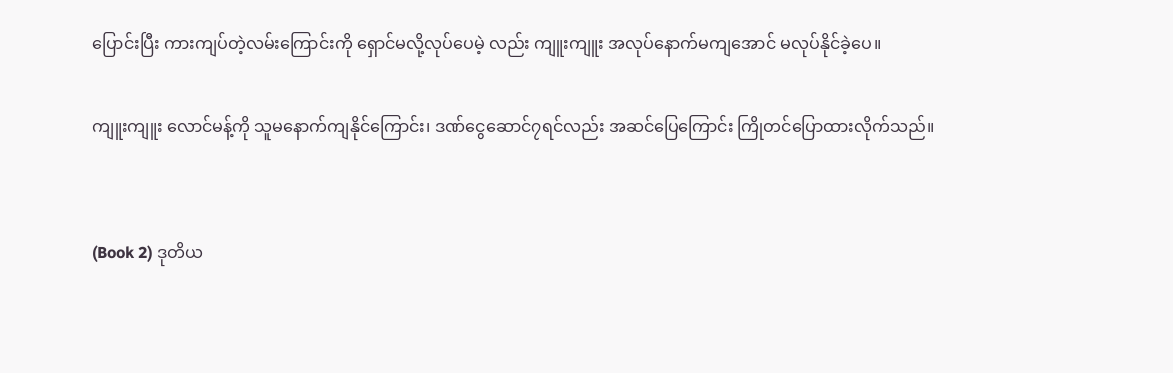ပြောင်းပြီး ကားကျပ်တဲ့လမ်းကြောင်းကို ရှောင်မလို့လုပ်ပေမဲ့ လည်း ကျူးကျူး အလုပ်နောက်မကျအောင် မလုပ်နိုင်ခဲ့ပေ။

ကျူးကျူး လောင်မန့်ကို သူမနောက်ကျနိုင်ကြောင်း၊ ဒဏ်ငွေဆောင်၇ရင်လည်း အဆင်ပြေကြောင်း ကြိုတင်ပြောထားလိုက်သည်။


(Book 2) ဒုတိယ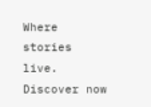Where stories live. Discover now